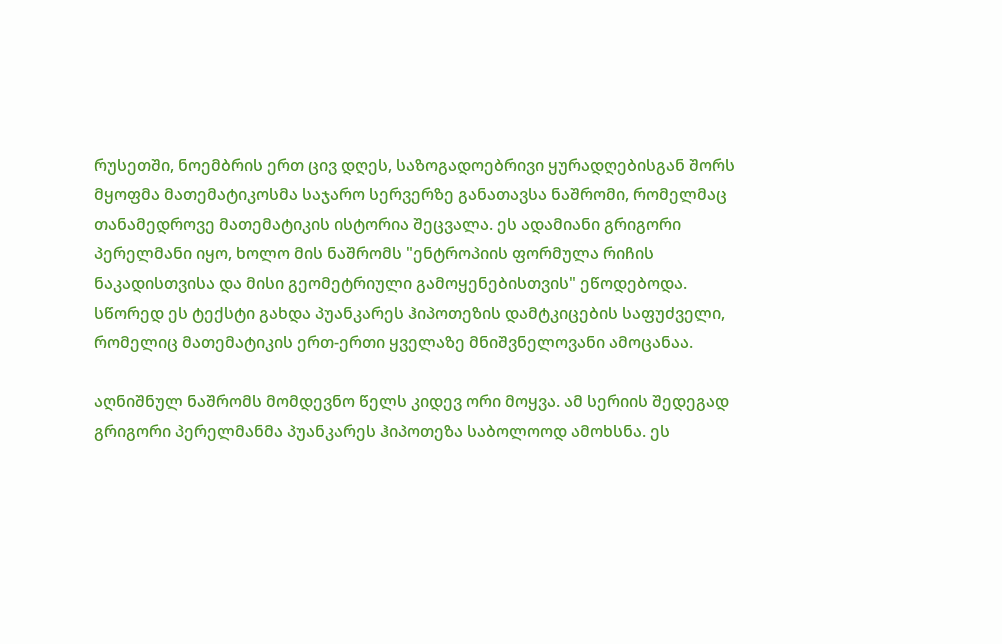რუსეთში, ნოემბრის ერთ ცივ დღეს, საზოგადოებრივი ყურადღებისგან შორს მყოფმა მათემატიკოსმა საჯარო სერვერზე განათავსა ნაშრომი, რომელმაც თანამედროვე მათემატიკის ისტორია შეცვალა. ეს ადამიანი გრიგორი პერელმანი იყო, ხოლო მის ნაშრომს "ენტროპიის ფორმულა რიჩის ნაკადისთვისა და მისი გეომეტრიული გამოყენებისთვის" ეწოდებოდა. სწორედ ეს ტექსტი გახდა პუანკარეს ჰიპოთეზის დამტკიცების საფუძველი, რომელიც მათემატიკის ერთ-ერთი ყველაზე მნიშვნელოვანი ამოცანაა.

აღნიშნულ ნაშრომს მომდევნო წელს კიდევ ორი მოყვა. ამ სერიის შედეგად გრიგორი პერელმანმა პუანკარეს ჰიპოთეზა საბოლოოდ ამოხსნა. ეს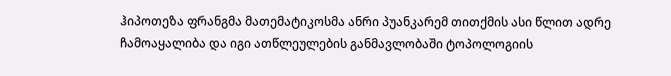ჰიპოთეზა ფრანგმა მათემატიკოსმა ანრი პუანკარემ თითქმის ასი წლით ადრე ჩამოაყალიბა და იგი ათწლეულების განმავლობაში ტოპოლოგიის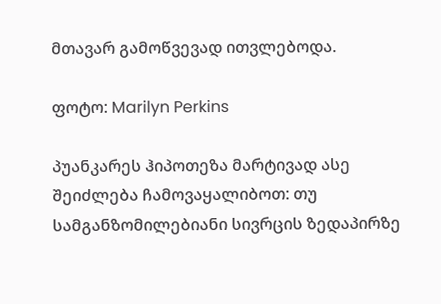მთავარ გამოწვევად ითვლებოდა.

ფოტო: Marilyn Perkins

პუანკარეს ჰიპოთეზა მარტივად ასე შეიძლება ჩამოვაყალიბოთ: თუ სამგანზომილებიანი სივრცის ზედაპირზე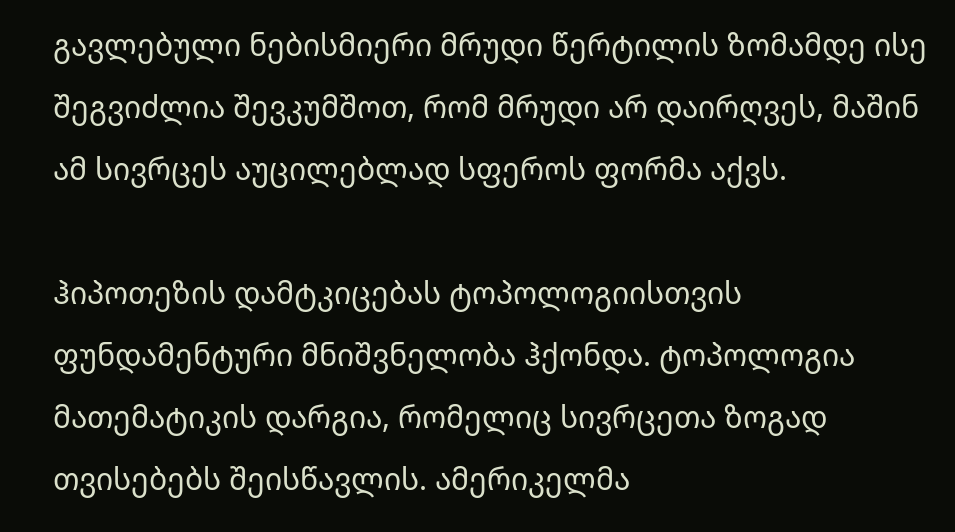გავლებული ნებისმიერი მრუდი წერტილის ზომამდე ისე შეგვიძლია შევკუმშოთ, რომ მრუდი არ დაირღვეს, მაშინ ამ სივრცეს აუცილებლად სფეროს ფორმა აქვს.

ჰიპოთეზის დამტკიცებას ტოპოლოგიისთვის ფუნდამენტური მნიშვნელობა ჰქონდა. ტოპოლოგია მათემატიკის დარგია, რომელიც სივრცეთა ზოგად თვისებებს შეისწავლის. ამერიკელმა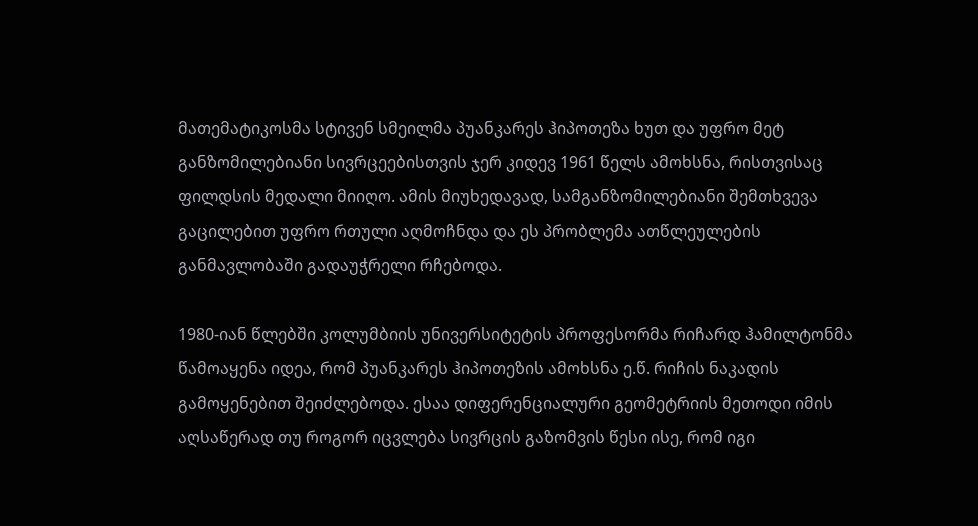მათემატიკოსმა სტივენ სმეილმა პუანკარეს ჰიპოთეზა ხუთ და უფრო მეტ განზომილებიანი სივრცეებისთვის ჯერ კიდევ 1961 წელს ამოხსნა, რისთვისაც ფილდსის მედალი მიიღო. ამის მიუხედავად, სამგანზომილებიანი შემთხვევა გაცილებით უფრო რთული აღმოჩნდა და ეს პრობლემა ათწლეულების განმავლობაში გადაუჭრელი რჩებოდა.

1980-იან წლებში კოლუმბიის უნივერსიტეტის პროფესორმა რიჩარდ ჰამილტონმა წამოაყენა იდეა, რომ პუანკარეს ჰიპოთეზის ამოხსნა ე.წ. რიჩის ნაკადის გამოყენებით შეიძლებოდა. ესაა დიფერენციალური გეომეტრიის მეთოდი იმის აღსაწერად თუ როგორ იცვლება სივრცის გაზომვის წესი ისე, რომ იგი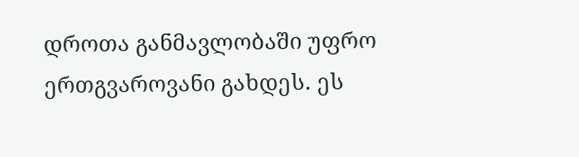დროთა განმავლობაში უფრო ერთგვაროვანი გახდეს. ეს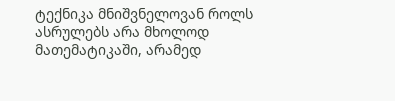ტექნიკა მნიშვნელოვან როლს ასრულებს არა მხოლოდ მათემატიკაში, არამედ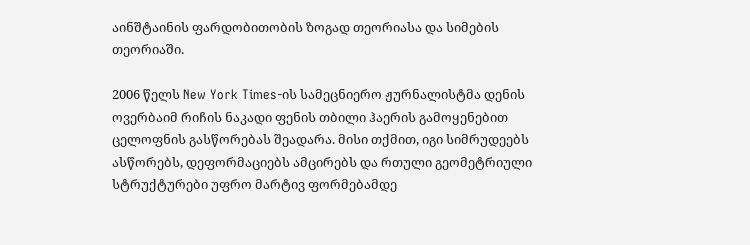აინშტაინის ფარდობითობის ზოგად თეორიასა და სიმების თეორიაში.

2006 წელს New York Times-ის სამეცნიერო ჟურნალისტმა დენის ოვერბაიმ რიჩის ნაკადი ფენის თბილი ჰაერის გამოყენებით ცელოფნის გასწორებას შეადარა. მისი თქმით, იგი სიმრუდეებს ასწორებს, დეფორმაციებს ამცირებს და რთული გეომეტრიული სტრუქტურები უფრო მარტივ ფორმებამდე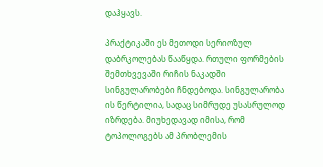დაჰყავს.

პრაქტიკაში ეს მეთოდი სერიოზულ დაბრკოლებას წააწყდა. რთული ფორმების შემთხვევაში რიჩის ნაკადში სინგულარობები ჩნდებოდა. სინგულარობა ის წერტილია, სადაც სიმრუდე უსასრულოდ იზრდება. მიუხედავად იმისა, რომ ტოპოლოგებს ამ პრობლემის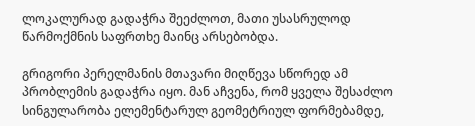ლოკალურად გადაჭრა შეეძლოთ, მათი უსასრულოდ წარმოქმნის საფრთხე მაინც არსებობდა.

გრიგორი პერელმანის მთავარი მიღწევა სწორედ ამ პრობლემის გადაჭრა იყო. მან აჩვენა, რომ ყველა შესაძლო სინგულარობა ელემენტარულ გეომეტრიულ ფორმებამდე,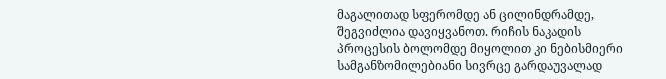მაგალითად სფერომდე ან ცილინდრამდე, შეგვიძლია დავიყვანოთ. რიჩის ნაკადის პროცესის ბოლომდე მიყოლით კი ნებისმიერი სამგანზომილებიანი სივრცე გარდაუვალად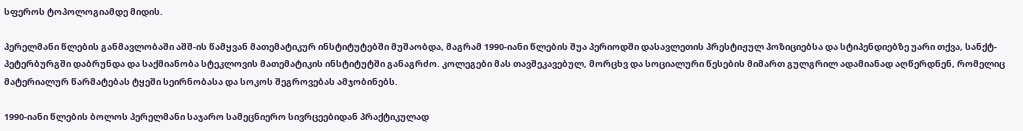სფეროს ტოპოლოგიამდე მიდის.

პერელმანი წლების განმავლობაში აშშ-ის წამყვან მათემატიკურ ინსტიტუტებში მუშაობდა, მაგრამ 1990-იანი წლების შუა პერიოდში დასავლეთის პრესტიჟულ პოზიციებსა და სტიპენდიებზე უარი თქვა, სანქტ-პეტერბურგში დაბრუნდა და საქმიანობა სტეკლოვის მათემატიკის ინსტიტუტში განაგრძო. კოლეგები მას თავშეკავებულ, მორცხვ და სოციალური წესების მიმართ გულგრილ ადამიანად აღწერდნენ, რომელიც მატერიალურ წარმატებას ტყეში სეირნობასა და სოკოს შეგროვებას ამჯობინებს.

1990-იანი წლების ბოლოს პერელმანი საჯარო სამეცნიერო სივრცეებიდან პრაქტიკულად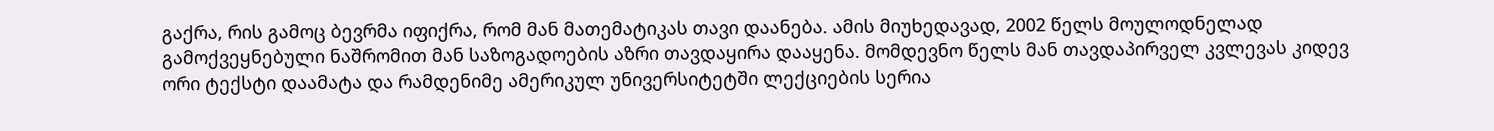გაქრა, რის გამოც ბევრმა იფიქრა, რომ მან მათემატიკას თავი დაანება. ამის მიუხედავად, 2002 წელს მოულოდნელად გამოქვეყნებული ნაშრომით მან საზოგადოების აზრი თავდაყირა დააყენა. მომდევნო წელს მან თავდაპირველ კვლევას კიდევ ორი ტექსტი დაამატა და რამდენიმე ამერიკულ უნივერსიტეტში ლექციების სერია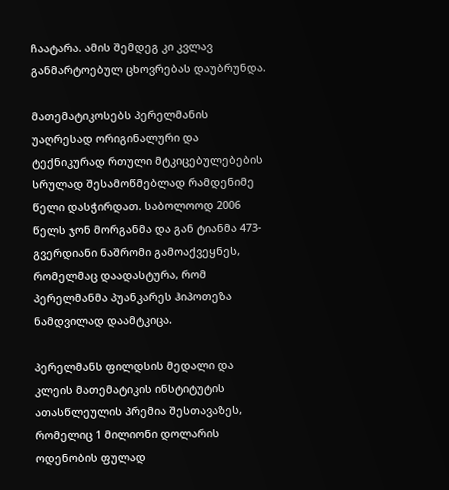ჩაატარა. ამის შემდეგ კი კვლავ განმარტოებულ ცხოვრებას დაუბრუნდა.

მათემატიკოსებს პერელმანის უაღრესად ორიგინალური და ტექნიკურად რთული მტკიცებულებების სრულად შესამოწმებლად რამდენიმე წელი დასჭირდათ. საბოლოოდ 2006 წელს ჯონ მორგანმა და გან ტიანმა 473-გვერდიანი ნაშრომი გამოაქვეყნეს, რომელმაც დაადასტურა, რომ პერელმანმა პუანკარეს ჰიპოთეზა ნამდვილად დაამტკიცა.

პერელმანს ფილდსის მედალი და კლეის მათემატიკის ინსტიტუტის ათასწლეულის პრემია შესთავაზეს, რომელიც 1 მილიონი დოლარის ოდენობის ფულად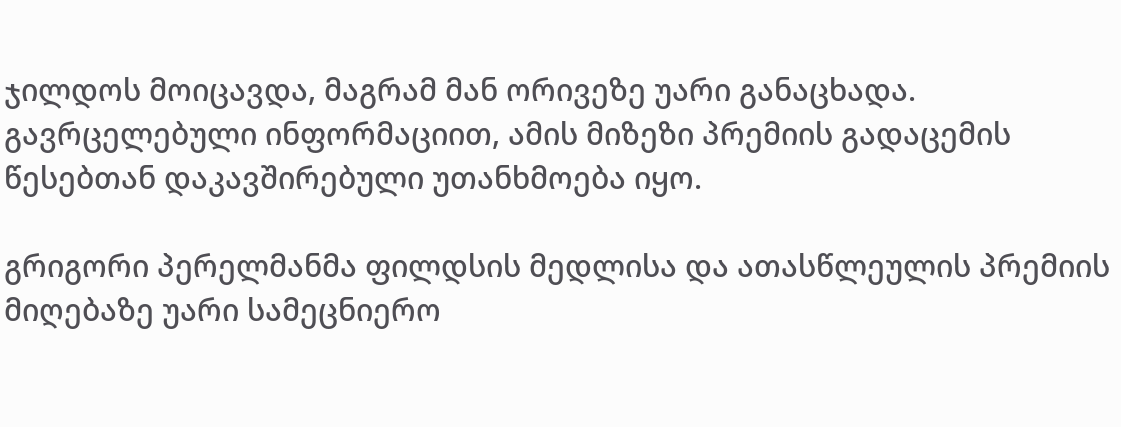ჯილდოს მოიცავდა, მაგრამ მან ორივეზე უარი განაცხადა. გავრცელებული ინფორმაციით, ამის მიზეზი პრემიის გადაცემის წესებთან დაკავშირებული უთანხმოება იყო.

გრიგორი პერელმანმა ფილდსის მედლისა და ათასწლეულის პრემიის მიღებაზე უარი სამეცნიერო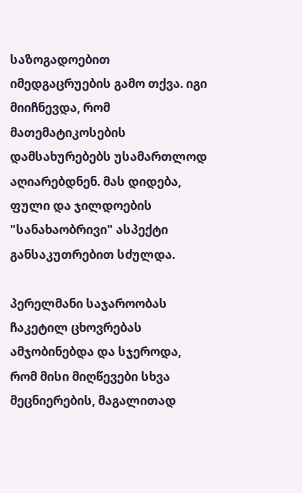საზოგადოებით იმედგაცრუების გამო თქვა. იგი მიიჩნევდა, რომ მათემატიკოსების დამსახურებებს უსამართლოდ აღიარებდნენ. მას დიდება, ფული და ჯილდოების "სანახაობრივი" ასპექტი განსაკუთრებით სძულდა.

პერელმანი საჯაროობას ჩაკეტილ ცხოვრებას ამჯობინებდა და სჯეროდა, რომ მისი მიღწევები სხვა მეცნიერების, მაგალითად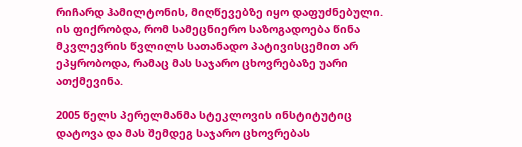რიჩარდ ჰამილტონის, მიღწევებზე იყო დაფუძნებული. ის ფიქრობდა, რომ სამეცნიერო საზოგადოება წინა მკვლევრის წვლილს სათანადო პატივისცემით არ ეპყრობოდა, რამაც მას საჯარო ცხოვრებაზე უარი ათქმევინა.

2005 წელს პერელმანმა სტეკლოვის ინსტიტუტიც დატოვა და მას შემდეგ საჯარო ცხოვრებას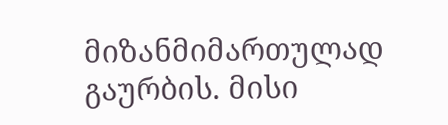მიზანმიმართულად გაურბის. მისი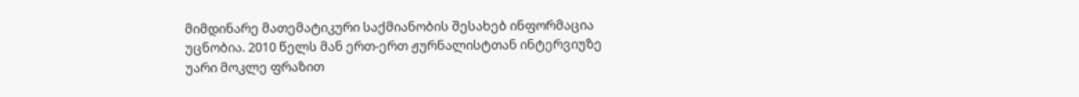მიმდინარე მათემატიკური საქმიანობის შესახებ ინფორმაცია უცნობია. 2010 წელს მან ერთ-ერთ ჟურნალისტთან ინტერვიუზე უარი მოკლე ფრაზით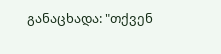განაცხადა: "თქვენ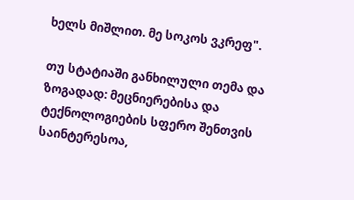ხელს მიშლით. მე სოკოს ვკრეფ".

თუ სტატიაში განხილული თემა და ზოგადად: მეცნიერებისა და ტექნოლოგიების სფერო შენთვის საინტერესოა,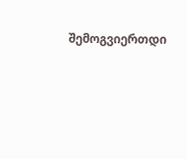შემოგვიერთდი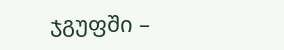ჯგუფში –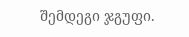შემდეგი ჯგუფი.